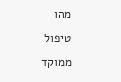מהו טיפול ממוקד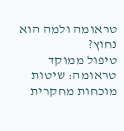טראומה ולמה הוא נחוץ?
טיפול ממוקד טראומה: שיטות מוכחות מחקרית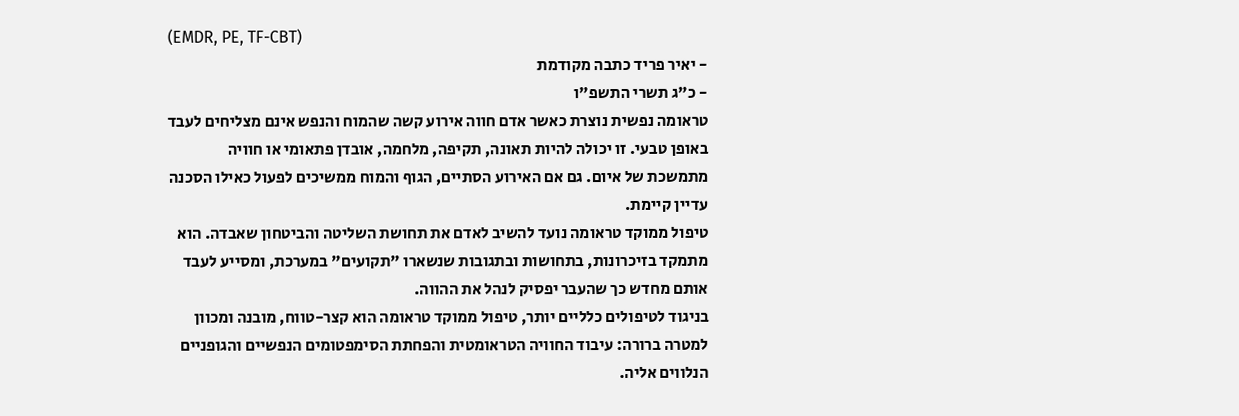(EMDR, PE, TF-CBT)
- יאיר פריד כתבה מקודמת
- כ"ג תשרי התשפ"ו
טראומה נפשית נוצרת כאשר אדם חווה אירוע קשה שהמוח והנפש אינם מצליחים לעבד באופן טבעי. זו יכולה להיות תאונה, תקיפה, מלחמה, אובדן פתאומי או חוויה מתמשכת של איום. גם אם האירוע הסתיים, הגוף והמוח ממשיכים לפעול כאילו הסכנה עדיין קיימת.
טיפול ממוקד טראומה נועד להשיב לאדם את תחושת השליטה והביטחון שאבדה. הוא מתמקד בזיכרונות, בתחושות ובתגובות שנשארו "תקועים" במערכת, ומסייע לעבד אותם מחדש כך שהעבר יפסיק לנהל את ההווה.
בניגוד לטיפולים כלליים יותר, טיפול ממוקד טראומה הוא קצר-טווח, מובנה ומכוון למטרה ברורה: עיבוד החוויה הטראומטית והפחתת הסימפטומים הנפשיים והגופניים הנלווים אליה.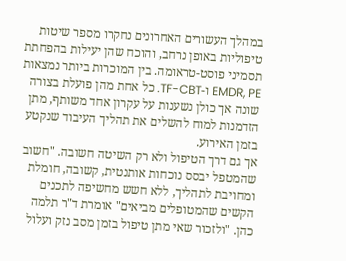במהלך העשורים האחרונים נחקרו מספר שיטות טיפוליות באופן נרחב, והוכח שהן יעילות בהפחתת תסמיני פוסט-טראומה. בין המוכרות ביותר נמצאות EMDR, PE ו-TF-CBT. כל אחת מהן פועלת בצורה שונה אך כולן נשענות על עקרון אחד משותף, מתן הזדמנות למוח להשלים את תהליך העיבוד שנקטע בזמן האירוע.
אך גם דרך הטיפול ולא רק השיטה חשובה. "חשוב שהמטפל יבסס נוכחות אותנטית, קשובה, חומלת ומחויבת לתהליך, ללא חשש מחשיפה לתכנים הקשים שהמטופלים מביאים" אומרת ד"ר תלמה כהן. "ולזכור שאי מתן טיפול בזמן מסב נזק ועלול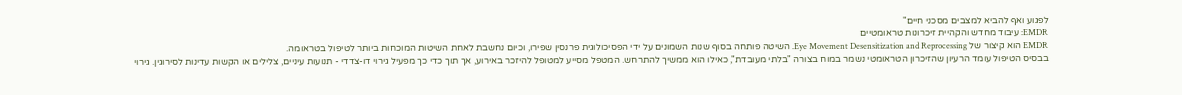לפגוע ואף להביא למצבים מסכני חיים"
EMDR: עיבוד מחדש והקהיית זיכרונות טראומטיים
EMDR הוא קיצור של Eye Movement Desensitization and Reprocessing. השיטה פותחה בסוף שנות השמונים על ידי הפסיכולוגית פרנסין שפירו, וכיום נחשבת לאחת השיטות המוכחות ביותר לטיפול בטראומה.
בבסיס הטיפול עומד הרעיון שהזיכרון הטראומטי נשמר במוח בצורה "בלתי מעובדת", כאילו הוא ממשיך להתרחש. המטפל מסייע למטופל להיזכר באירוע, אך תוך כדי כך מפעיל גירוי דו-צדדי - תנועות עיניים, צלילים או הקשות עדינות לסירוגין. גירוי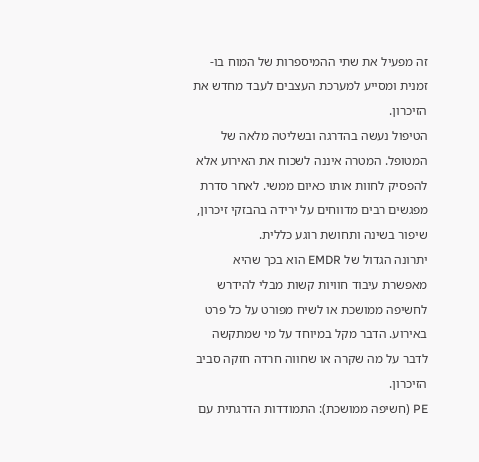זה מפעיל את שתי ההמיספרות של המוח בו-זמנית ומסייע למערכת העצבים לעבד מחדש את הזיכרון.
הטיפול נעשה בהדרגה ובשליטה מלאה של המטופל. המטרה איננה לשכוח את האירוע אלא להפסיק לחוות אותו כאיום ממשי. לאחר סדרת מפגשים רבים מדווחים על ירידה בהבזקי זיכרון, שיפור בשינה ותחושת רוגע כללית.
יתרונה הגדול של EMDR הוא בכך שהיא מאפשרת עיבוד חוויות קשות מבלי להידרש לחשיפה ממושכת או לשיח מפורט על כל פרט באירוע. הדבר מקל במיוחד על מי שמתקשה לדבר על מה שקרה או שחווה חרדה חזקה סביב הזיכרון.
PE (חשיפה ממושכת): התמודדות הדרגתית עם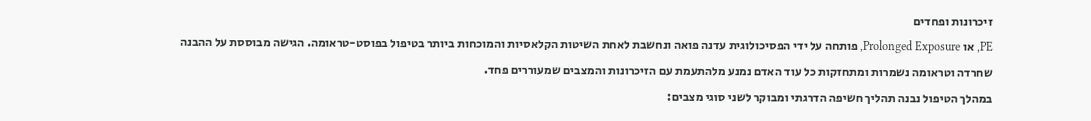זיכרונות ופחדים
PE, או Prolonged Exposure, פותחה על ידי הפסיכולוגית עדנה פואה ונחשבת לאחת השיטות הקלאסיות והמוכחות ביותר בטיפול בפוסט-טראומה. הגישה מבוססת על ההבנה שחרדה וטראומה נשמרות ומתחזקות כל עוד האדם נמנע מלהתעמת עם הזיכרונות והמצבים שמעוררים פחד.
במהלך הטיפול נבנה תהליך חשיפה הדרגתי ומבוקר לשני סוגי מצבים: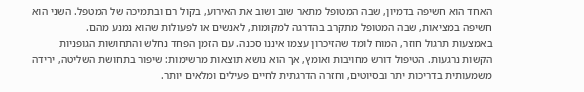האחד הוא חשיפה בדמיון, שבה המטופל מתאר שוב ושוב את האירוע, בקול רם ובתמיכה של המטפל. השני הוא חשיפה במציאות, שבה המטופל מתקרב בהדרגה למקומות, לאנשים או לפעולות שהוא נמנע מהם.
באמצעות תרגול חוזר, המוח לומד שהזיכרון עצמו איננו סכנה. עם הזמן הפחד נחלש והתחושות הגופניות הקשות נרגעות. הטיפול דורש מחויבות ואומץ, אך הוא נושא תוצאות מרשימות: שיפור בתחושת השליטה, ירידה משמעותית בדריכות יתר ובסיוטים, וחזרה הדרגתית לחיים פעילים ומלאים יותר.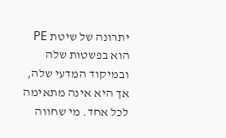יתרונה של שיטת PE הוא בפשטות שלה ובמיקוד המדעי שלה, אך היא אינה מתאימה לכל אחד. מי שחווה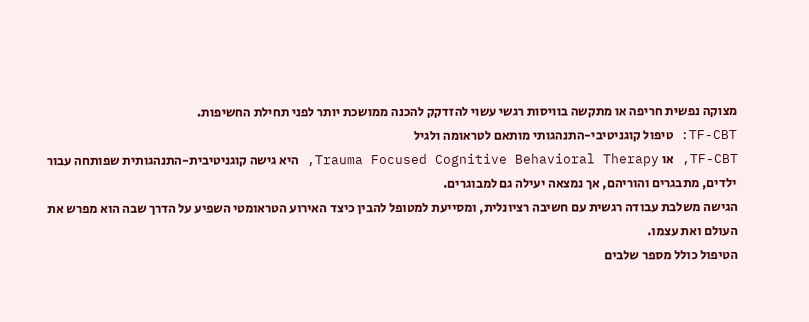מצוקה נפשית חריפה או מתקשה בוויסות רגשי עשוי להזדקק להכנה ממושכת יותר לפני תחילת החשיפות.
TF-CBT: טיפול קוגניטיבי-התנהגותי מותאם לטראומה ולגיל
TF-CBT, או Trauma Focused Cognitive Behavioral Therapy, היא גישה קוגניטיבית-התנהגותית שפותחה עבור ילדים, מתבגרים והוריהם, אך נמצאה יעילה גם למבוגרים.
הגישה משלבת עבודה רגשית עם חשיבה רציונלית, ומסייעת למטופל להבין כיצד האירוע הטראומטי השפיע על הדרך שבה הוא מפרש את העולם ואת עצמו.
הטיפול כולל מספר שלבים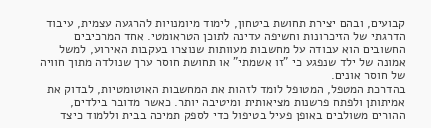קבועים, ובהם יצירת תחושת ביטחון, לימוד מיומנויות להרגעה עצמית, עיבוד הדרגתי של הזיכרונות וחשיפה עדינה לתוכן הטראומטי. אחד המרכיבים החשובים הוא עבודה על מחשבות מעוותות שנוצרו בעקבות האירוע, למשל אמונה של ילד שנפגע כי "זו אשמתי" או תחושת חוסר ערך שנולדה מתוך חוויה של חוסר אונים.
בהדרכת המטפל, המטופל לומד לזהות את המחשבות האוטומטיות, לבדוק את אמיתותן ולפתח פרשנות מציאותית ומיטיבה יותר. כאשר מדובר בילדים, ההורים משולבים באופן פעיל בטיפול כדי לספק תמיכה בבית וללמוד כיצד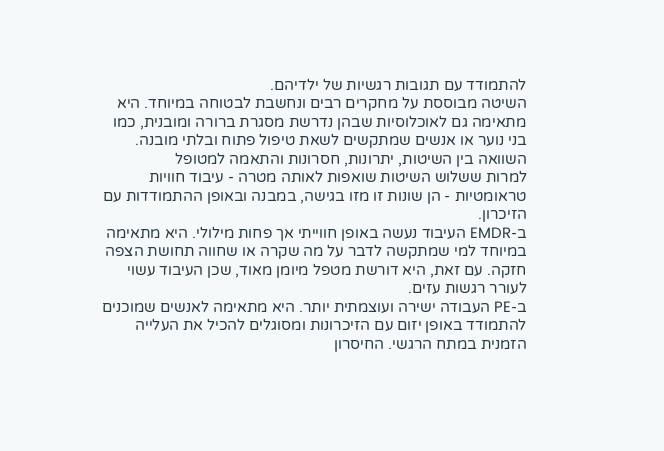להתמודד עם תגובות רגשיות של ילדיהם.
השיטה מבוססת על מחקרים רבים ונחשבת לבטוחה במיוחד. היא מתאימה גם לאוכלוסיות שבהן נדרשת מסגרת ברורה ומובנית, כמו בני נוער או אנשים שמתקשים לשאת טיפול פתוח ובלתי מובנה.
השוואה בין השיטות, יתרונות, חסרונות והתאמה למטופל
למרות ששלוש השיטות שואפות לאותה מטרה - עיבוד חוויות טראומטיות - הן שונות זו מזו בגישה, במבנה ובאופן ההתמודדות עם הזיכרון.
ב-EMDR העיבוד נעשה באופן חווייתי אך פחות מילולי. היא מתאימה במיוחד למי שמתקשה לדבר על מה שקרה או שחווה תחושת הצפה חזקה. עם זאת, היא דורשת מטפל מיומן מאוד, שכן העיבוד עשוי לעורר רגשות עזים.
ב-PE העבודה ישירה ועוצמתית יותר. היא מתאימה לאנשים שמוכנים להתמודד באופן יזום עם הזיכרונות ומסוגלים להכיל את העלייה הזמנית במתח הרגשי. החיסרון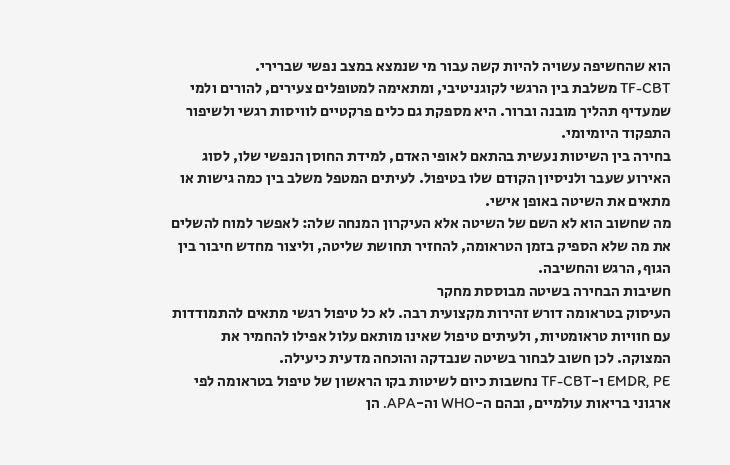הוא שהחשיפה עשויה להיות קשה עבור מי שנמצא במצב נפשי שברירי.
TF-CBT משלבת בין הרגשי לקוגניטיבי, ומתאימה למטופלים צעירים, להורים ולמי שמעדיף תהליך מובנה וברור. היא מספקת גם כלים פרקטיים לוויסות רגשי ולשיפור התפקוד היומיומי.
בחירה בין השיטות נעשית בהתאם לאופי האדם, למידת החוסן הנפשי שלו, לסוג האירוע שעבר ולניסיון הקודם שלו בטיפול. לעיתים המטפל משלב בין כמה גישות או מתאים את השיטה באופן אישי.
מה שחשוב הוא לא השם של השיטה אלא העיקרון המנחה שלה: לאפשר למוח להשלים את מה שלא הספיק בזמן הטראומה, להחזיר תחושת שליטה, וליצור מחדש חיבור בין הגוף, הרגש והחשיבה.
חשיבות הבחירה בשיטה מבוססת מחקר
העיסוק בטראומה דורש זהירות מקצועית רבה. לא כל טיפול רגשי מתאים להתמודדות עם חוויות טראומטיות, ולעיתים טיפול שאינו מותאם עלול אפילו להחמיר את המצוקה. לכן חשוב לבחור בשיטה שנבדקה והוכחה מדעית כיעילה.
EMDR, PE ו-TF-CBT נחשבות כיום לשיטות בקו הראשון של טיפול בטראומה לפי ארגוני בריאות עולמיים, ובהם ה-WHO וה-APA. הן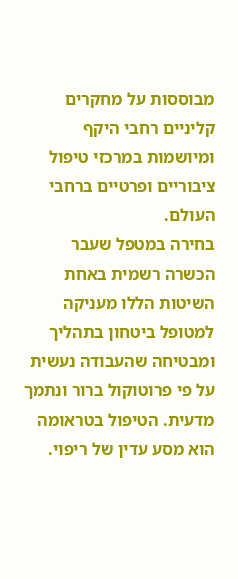מבוססות על מחקרים קליניים רחבי היקף ומיושמות במרכזי טיפול ציבוריים ופרטיים ברחבי העולם.
בחירה במטפל שעבר הכשרה רשמית באחת השיטות הללו מעניקה למטופל ביטחון בתהליך ומבטיחה שהעבודה נעשית על פי פרוטוקול ברור ונתמך מדעית. הטיפול בטראומה הוא מסע עדין של ריפוי.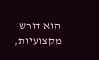הוא דורש מקצועיות,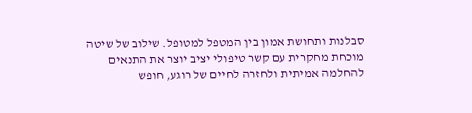סבלנות ותחושת אמון בין המטפל למטופל. שילוב של שיטה מוכחת מחקרית עם קשר טיפולי יציב יוצר את התנאים להחלמה אמיתית ולחזרה לחיים של רוגע, חופש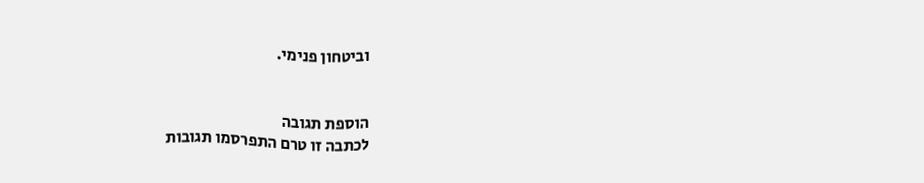וביטחון פנימי.


הוספת תגובה
לכתבה זו טרם התפרסמו תגובות